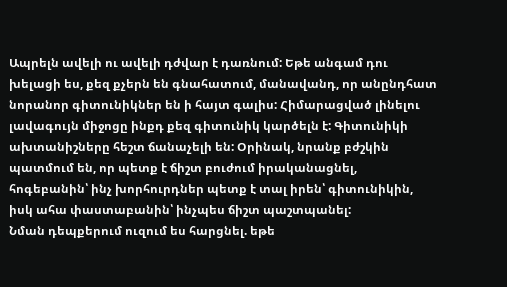Ապրելն ավելի ու ավելի դժվար է դառնում: Եթե անգամ դու խելացի ես, քեզ քչերն են գնահատում, մանավանդ, որ անընդհատ նորանոր գիտունիկներ են ի հայտ գալիս: Հիմարացված լինելու լավագույն միջոցը ինքդ քեզ գիտունիկ կարծելն է: Գիտունիկի ախտանիշները հեշտ ճանաչելի են: Օրինակ, նրանք բժշկին պատմում են, որ պետք է ճիշտ բուժում իրականացնել, հոգեբանին՝ ինչ խորհուրդներ պետք է տալ իրեն՝ գիտունիկին, իսկ ահա փաստաբանին՝ ինչպես ճիշտ պաշտպանել:
Նման դեպքերում ուզում ես հարցնել. եթե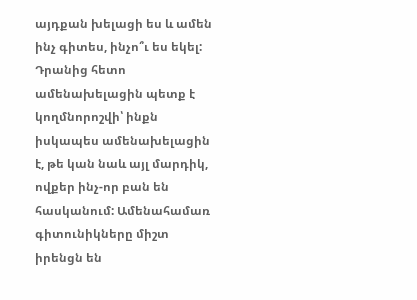այդքան խելացի ես և ամեն ինչ գիտես, ինչո՞ւ ես եկել: Դրանից հետո ամենախելացին պետք է կողմնորոշվի՝ ինքն իսկապես ամենախելացին է, թե կան նաև այլ մարդիկ, ովքեր ինչ-որ բան են հասկանում: Ամենահամառ գիտունիկները միշտ իրենցն են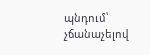պնդում՝ չճանաչելով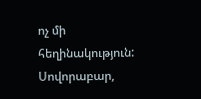ոչ մի հեղինակություն: Սովորաբար,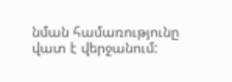նման համառությունը վատ է վերջանում: